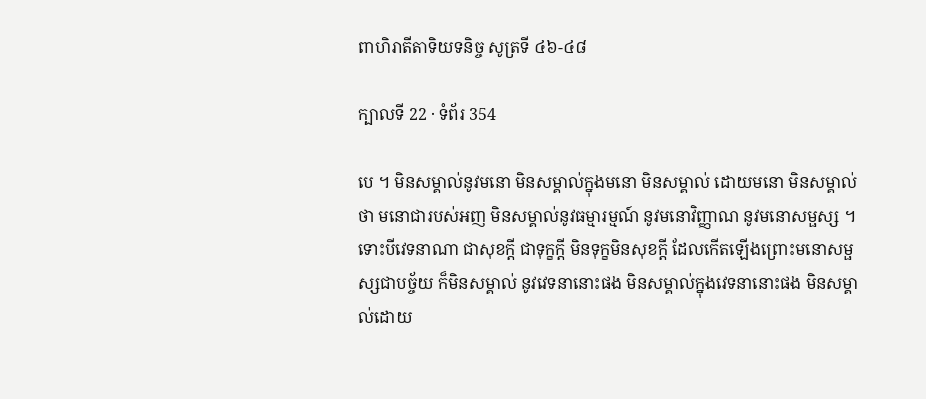ពាហិរាតីតាទិយទនិច្ច សូត្រទី ៤៦-៤៨

ក្បាលទី 22 · ទំព័រ 354

បេ ។ មិនសម្គាល់នូវមនោ មិនសម្គាល់ក្នុងមនោ មិនសម្គាល់ ដោយមនោ មិនសម្គាល់ថា មនោជារបស់អញ មិនសម្គាល់នូវធម្មារម្មណ៍ នូវមនោវិញ្ញាណ នូវមនោសម្ផស្ស ។ ទោះបីវេទនាណា ជាសុខក្តី ជាទុក្ខក្តី មិនទុក្ខមិនសុខក្តី ដែលកើតឡើងព្រោះមនោសម្ផស្សជាបច្ច័យ ក៏មិនសម្គាល់ នូវវេទនានោះផង មិនសម្គាល់ក្នុងវេទនានោះផង មិនសម្គាល់ដោយ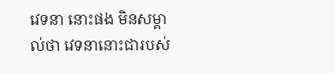វេទនា នោះផង មិនសម្គាល់ថា វេទនានោះជារបស់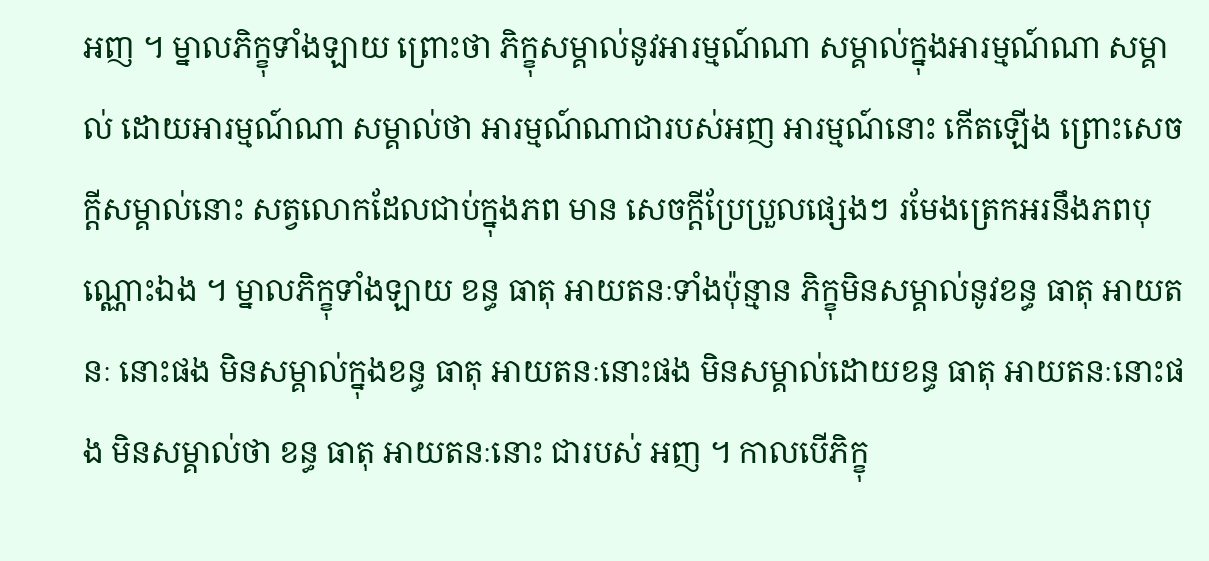អញ ។ ម្នាលភិក្ខុទាំងឡាយ ព្រោះថា ភិក្ខុសម្គាល់នូវអារម្មណ៍ណា សម្គាល់ក្នុងអារម្មណ៍ណា សម្គាល់ ដោយអារម្មណ៍ណា សម្គាល់ថា អារម្មណ៍ណាជារបស់អញ អារម្មណ៍នោះ កើតឡើង ព្រោះសេចក្តីសម្គាល់នោះ សត្វលោកដែលជាប់ក្នុងភព មាន សេចក្តីប្រែប្រួលផ្សេងៗ រមែងត្រេកអរនឹងភពបុណ្ណោះឯង ។ ម្នាលភិក្ខុទាំងឡាយ ខន្ធ ធាតុ អាយតនៈទាំងប៉ុន្មាន ភិក្ខុមិនសម្គាល់នូវខន្ធ ធាតុ អាយតនៈ នោះផង មិនសម្គាល់ក្នុងខន្ធ ធាតុ អាយតនៈនោះផង មិនសម្គាល់ដោយខន្ធ ធាតុ អាយតនៈនោះផង មិនសម្គាល់ថា ខន្ធ ធាតុ អាយតនៈនោះ ជារបស់ អញ ។ កាលបើភិក្ខុ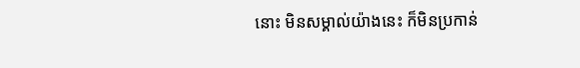នោះ មិនសម្គាល់យ៉ាងនេះ ក៏មិនប្រកាន់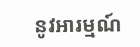នូវអារម្មណ៍